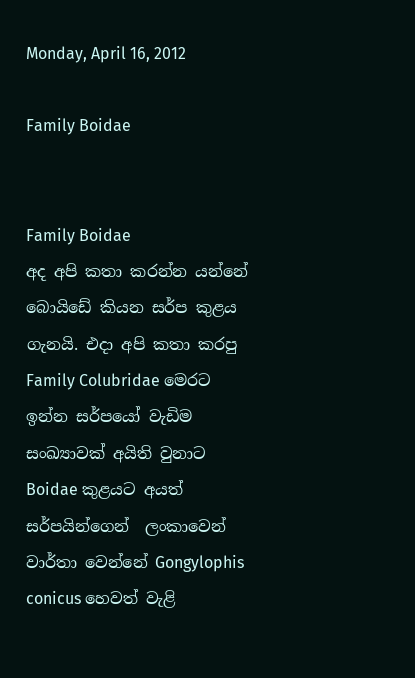Monday, April 16, 2012

Family Boidae


Family Boidae
අද අපි කතා කරන්න යන්නේ බොයිඩේ කියන සර්ප කුළය ගැනයි. එදා අපි කතා කරපු Family Colubridae මෙරට ඉන්න සර්පයෝ වැඩිම සංඛ්‍යාවක් අයිති වුනාට  Boidae කුළයට අයත් සර්පයින්ගෙන්  ලංකාවෙන් වාර්තා වෙන්නේ Gongylophis conicus හෙවත් වැළි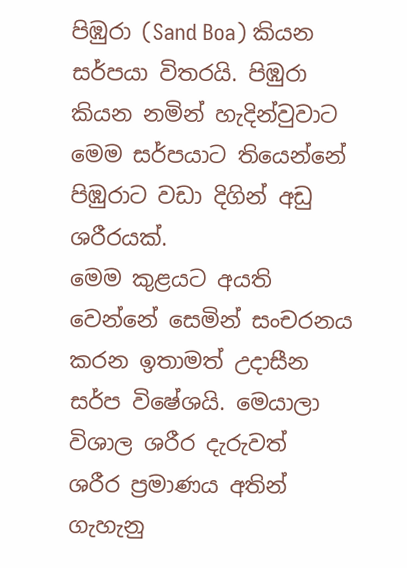පිඹුරා (Sand Boa) කියන සර්පයා විතරයි. පිඹුරා කියන නමින් හැදින්වුවාට මෙම සර්පයාට තියෙන්නේ පිඹුරාට වඩා දිගින් අඩු ශරීරයක්.
මෙම කුළයට අයති වෙන්නේ සෙමින් සංචරනය කරන ඉතාමත් උදාසීන සර්ප විෂේශයි. මෙයාලා විශාල ශරීර දැරුවත්  ශරීර ප්‍රමාණය අතින් ගැහැනු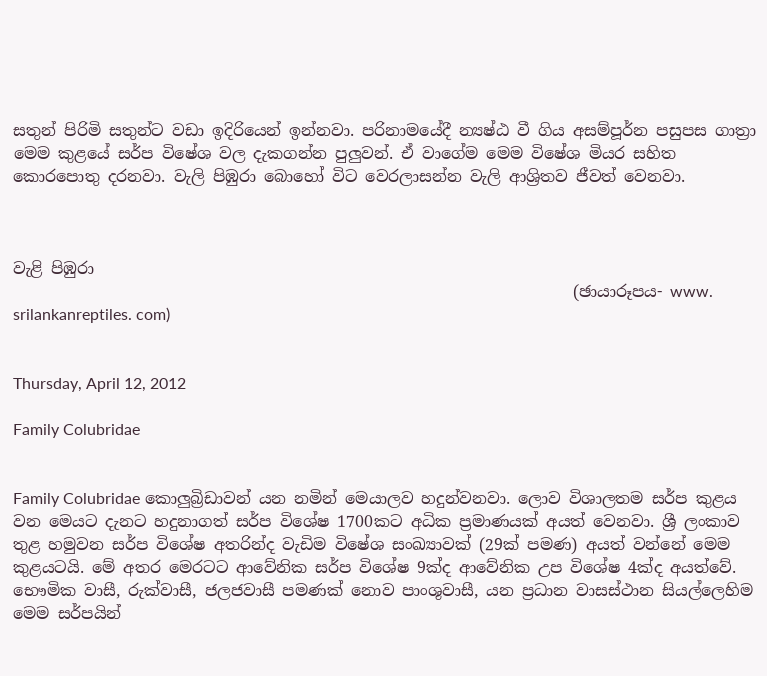සතුන් පිරිමි සතුන්ට වඩා ඉදිරියෙන් ඉන්නවා. පරිනාමයේදී න්‍යෂ්ඨ වී ගිය අසම්පූර්න පසුපස ගාත්‍රා මෙම කුළයේ සර්ප විෂේශ වල දැකගන්න පුලුවන්. ඒ වාගේම මෙම විෂේශ මියර සහිත කොරපොතු දරනවා. වැලි පිඹුරා බොහෝ විට වෙරලාසන්න වැලි ආශ්‍රිතව ජීවත් වෙනවා.



වැළි පිඹුරා
                                                                      (ඡායාරූපය- www. srilankanreptiles. com)


Thursday, April 12, 2012

Family Colubridae


Family Colubridae කොලුබ්‍රිඩාවන් යන නමින් මෙයාලව හදුන්වනවා. ලොව විශාලතම සර්ප කුළය වන මෙයට දැනට හදුනාගත් සර්ප විශේෂ 1700කට අධික ප්‍රමාණයක් අයත් වෙනවා. ශ්‍රී ලංකාව තුළ හමුවන සර්ප විශේෂ අතරින්ද වැඩිම විෂේශ සංඛ්‍යාවක් (29ක් පමණ) අයත් වන්නේ මෙම කුළයටයි. මේ අතර මෙරටට ආවේනික සර්ප විශේෂ 9ක්ද ආවේනික උප විශේෂ 4ක්ද අයත්වේ. භෞමික වාසී, රුක්වාසී, ජලජවාසී පමණක් නොව පාංශුවාසී, යන ප්‍රධාන වාසස්ථාන සියල්ලෙහිම මෙම සර්පයින්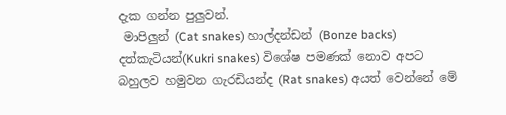දැක ගන්න පුලුවන්.
 මාපිලුන් (Cat snakes) හාල්දන්ඩන් (Bonze backs) දත්කැටියන්(Kukri snakes) විශේෂ පමණක් නොව අපට බහුලව හමුවන ගැරඩියන්ද (Rat snakes) අයත් වෙන්නේ මේ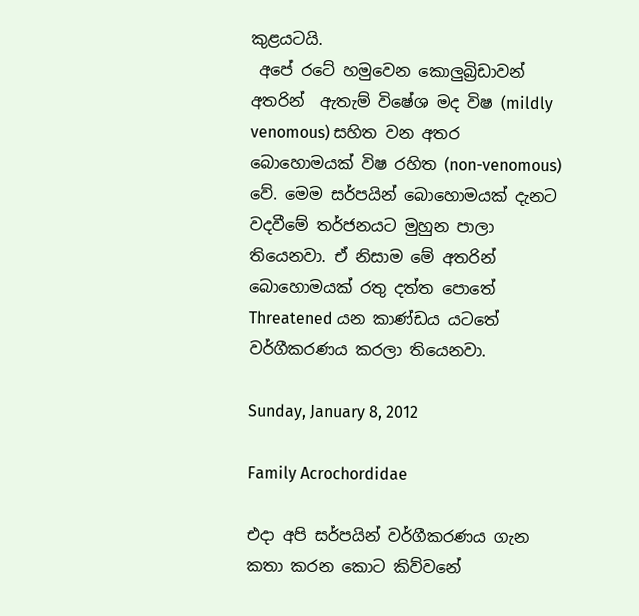කුළයටයි.
 අපේ රටේ හමුවෙන කොලුබ්‍රිඩාවන් අතරින්  ඇතැම් විෂේශ මද විෂ (mildly venomous) සහිත වන අතර බොහොමයක් විෂ රහිත (non-venomous) වේ. මෙම සර්පයින් බොහොමයක් දැනට වදවීමේ තර්ජනයට මුහුන පාලා තියෙනවා. ඒ නිසාම මේ අතරින් බොහොමයක් රතු දත්ත පොතේ Threatened යන කාණ්ඩය යටතේ වර්ගීකරණය කරලා තියෙනවා.

Sunday, January 8, 2012

Family Acrochordidae

එදා අපි සර්පයින් වර්ගීකරණය ගැන කතා කරන කොට කිව්වනේ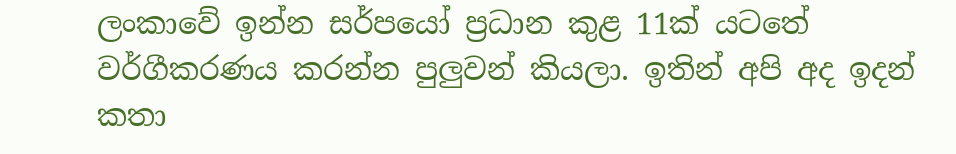ලංකාවේ ඉන්න සර්පයෝ ප්‍රධාන කුළ 11ක් යටතේ වර්ගීකරණය කරන්න පුලුවන් කියලා. ඉතින් අපි අද ඉදන් කතා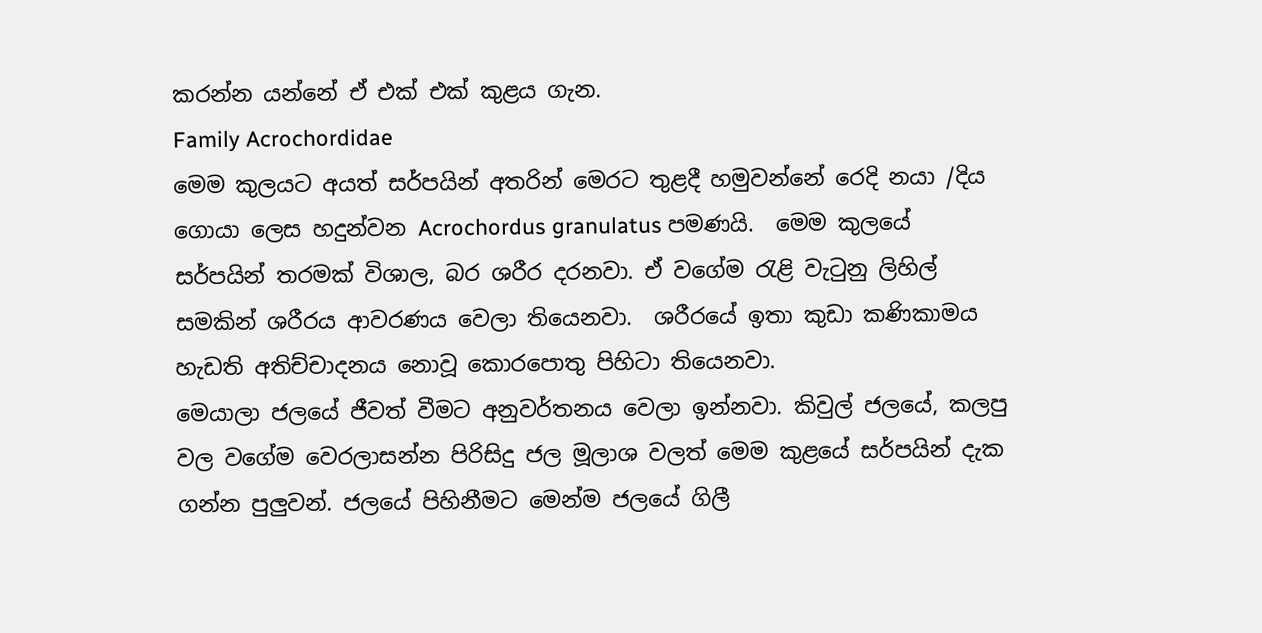කරන්න යන්නේ ඒ එක් එක් කුළය ගැන.
Family Acrochordidae
මෙම කුලයට අයත් සර්පයින් අතරින් මෙරට තුළදී හමුවන්නේ රෙදි නයා /දිය ගොයා ලෙස හදුන්වන Acrochordus granulatus පමණයි.  මෙම කුලයේ සර්පයින් තරමක් විශාල, බර ශරීර දරනවා. ඒ වගේම රැළි වැටුනු ලිහිල් සමකින් ශරීරය ආවරණය වෙලා තියෙනවා.  ශරීරයේ ඉතා කුඩා කණිකාමය හැඩති අතිච්චාදනය නොවූ කොරපොතු පිහිටා තියෙනවා.
මෙයාලා ජලයේ ජීවත් වීමට අනුවර්තනය වෙලා ඉන්නවා. කිවුල් ජලයේ, කලපු වල වගේම වෙරලාසන්න පිරිසිදු ජල මූලාශ වලත් මෙම කුළයේ සර්පයින් දැක ගන්න පුලුවන්. ජලයේ පිහිනීමට මෙන්ම ජලයේ ගිලී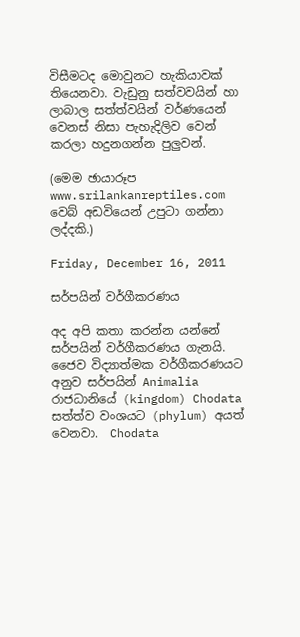විසීමටද මොවුනට හැකියාවක් තියෙනවා. වැඩුනු සත්වවයින් හා ලාබාල සත්ත්වයින් වර්ණයෙන් වෙනස් නිසා පැහැදිලිව වෙන් කරලා හදුනගන්න පුලුවන්.

(මෙම ඡායාරූප www.srilankanreptiles.com  වෙබ් අඩවියෙන් උපුටා ගන්නා ලද්දකි.)

Friday, December 16, 2011

සර්පයින් වර්ගීකරණය

අද අපි කතා කරන්න යන්නේ සර්පයින් වර්ගීකරණය ගැනයි. ජෛව විද්‍යාත්මක වර්ගීකරණයට අනුව සර්පයින් Animalia රාජධානියේ (kingdom) Chodata  සත්ත්ව වංශයට (phylum) අයත් වෙනවා.  Chodata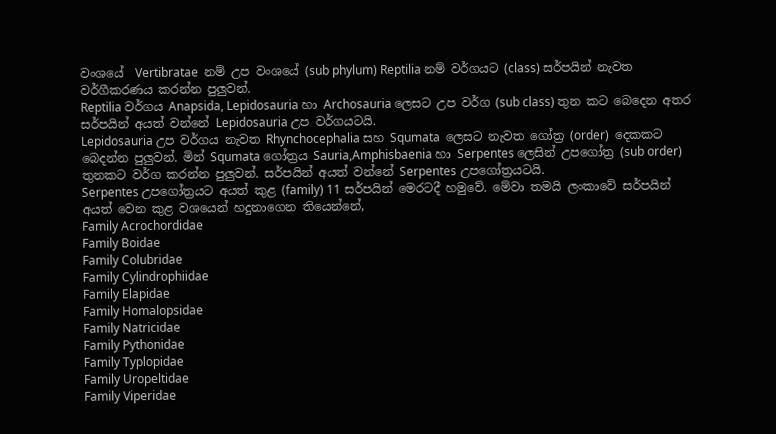වංශයේ  Vertibratae  නම් උප වංශයේ (sub phylum) Reptilia නම් වර්ගයට (class) සර්පයින් නැවත වර්ගීකරණය කරන්න පුලුවන්.
Reptilia වර්ගය Anapsida, Lepidosauria හා Archosauria ලෙසට උප වර්ග (sub class) තුන කට බෙදෙන අතර සර්පයින් අයත් වන්නේ Lepidosauria උප වර්ගයටයි.
Lepidosauria උප වර්ගය නැවත Rhynchocephalia සහ Squmata  ලෙසට නැවත ගෝත්‍ර (order)  දෙකකට බෙදන්න පුලුවන්. මින් Squmata ගෝත්‍රය Sauria,Amphisbaenia හා Serpentes ලෙසින් උපගෝත්‍ර (sub order)  තුනකට වර්ග කරන්න පුලුවන්. සර්පයින් අයත් වන්නේ Serpentes උපගෝත්‍රයටයි.
Serpentes උපගෝත්‍රයට අයත් කුළ (family) 11 සර්පයින් මෙරටදී හමුවේ. මේවා තමයි ලංකාවේ සර්පයින් අයත් වෙන කුළ වශයෙන් හදුනාගෙන තියෙන්නේ,
Family Acrochordidae
Family Boidae
Family Colubridae
Family Cylindrophiidae
Family Elapidae
Family Homalopsidae
Family Natricidae
Family Pythonidae
Family Typlopidae
Family Uropeltidae
Family Viperidae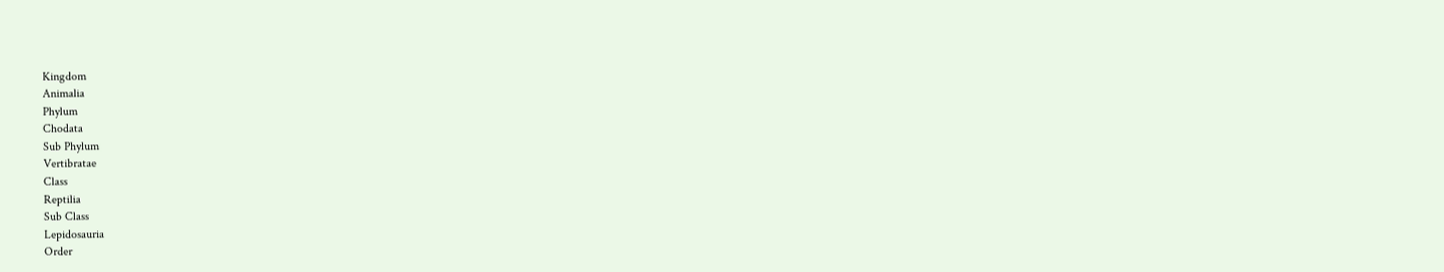Kingdom
Animalia
Phylum
Chodata
Sub Phylum
Vertibratae
Class
Reptilia
Sub Class
Lepidosauria
Order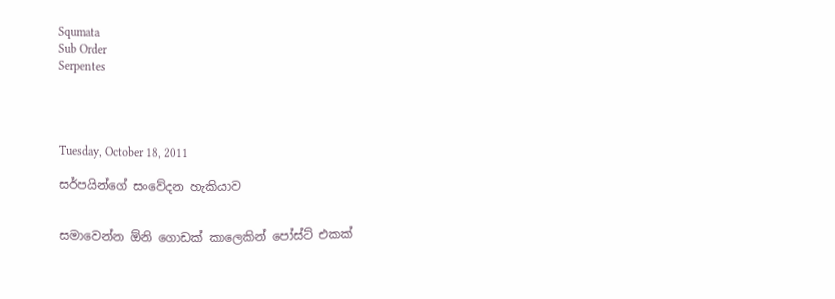Squmata
Sub Order
Serpentes




Tuesday, October 18, 2011

සර්පයින්ගේ සංවේදන හැකියාව


සමාවෙන්න ඕනි ගොඩක් කාලෙකින් පෝස්ට් එකක්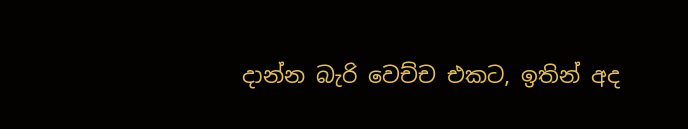දාන්න බැරි වෙච්ච එකට, ඉතින් අද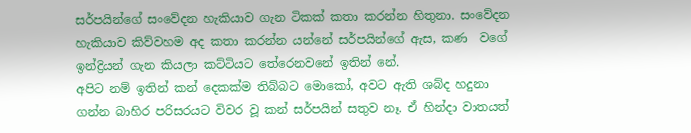සර්පයින්ගේ සංවේදන හැකියාව ගැන ටිකක් කතා කරන්න හිතුනා. සංවේදන හැකියාව කිව්වහම අද කතා කරන්න යන්නේ සර්පයින්ගේ ඇස, කණ  වගේ ඉන්ද්‍රියන් ගැන කියලා කට්ටියට තේරෙනවනේ ඉතින් නේ.
අපිට නම් ඉතින් කන් දෙකක්ම තිබ්බට මොකෝ, අවට ඇති ශබ්ද හදුනා ගන්න බාහිර පරිසරයට විවර වූ කන් සර්පයින් සතුව ‌නෑ. ඒ හින්දා වාතයත්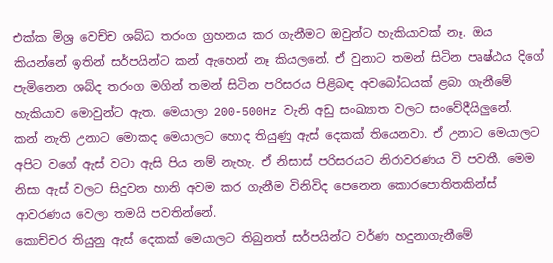එක්ක මිශ්‍ර වෙච්ච ශබ්ධ තරංග ග්‍රහනය කර ගැනීමට ඔවුන්ට ‌හැකියාවක් නෑ. ඔය කියන්නේ ඉතින් සර්පයින්ට කන් ඇහෙන් නෑ කියලනේ. ඒ වුනාට තමන් සිටින පෘෂ්ඨය දි‌ගේ පැමි‌නෙන ශබ්ද තරංග මගින් තමන් සිටින පරිසරය පිළිබ‌ඳ අව‌බෝධයක් ළබා ගැනීමේ හැකියාව ‌මොවුන්ට ඇත. මෙයාලා 200-500Hz වැනි අඩු සංඛ්‍යාත වලට සං‌වේදී‌යිලුනේ.
කන් නැති උනාට මොකද මෙයාලට හොද තියුණු ඇස් දෙකක් තියෙනවා. ඒ උනාට මෙයාලට අපිට වගේ ඇස් වටා ඇසි පිය නම් නැහැ. ඒ නිසාස් පරිසරයට නිරාවරණය වි පවතී. මෙම නිසා ඇස් වලට සිදුවන හානි අවම කර ගැනීම විනිවිද ‌පෙ‌නෙන ‌කොර‌පොතිතකින්ස් ආවරණය වෙලා තමයි පවතින්නේ.
කොච්චර තියුනු ඇස් දෙකක් මෙයාලට තිබුනත් සර්පයින්ට වර්ණ හදුනාගැනී‌මේ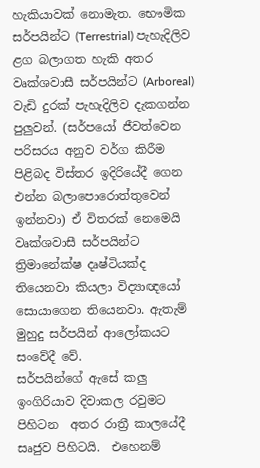හැකියාවක් ‌නොමැත. භෞමික සර්පයින්ට (Terrestrial) පැහැදිලිව ළග බලාගත හැකි අතර වෘක්ශවාසී සර්පයින්ට (Arboreal) වැඩි දුරක් පැහැදිලිව දැකගන්න පුලුවන්. (සර්පයෝ ජීවත්වෙන පරිසරය අනුව වර්ග කිරීම පිළිබද විස්තර ඉදිරියේදී ගෙන එන්න බලාපොරොත්තුවෙන් ඉන්නවා) ඒ විතරක් නෙමෙයි වෘක්ශවාසී සර්පයින්ට ‌ ත්‍රිමා‌නේක්ෂ දෘෂ්ටියක්ද තියෙනවා කියලා විද්‍යාඥයෝ සොයා‌ගෙන තියෙනවා. ඇතැම් මුහුදු සර්පයින් ආ‌ලෝකයට සං‌වේදී ‌වේ.
සර්පයින්ගේ ඇ‌සේ කලු ඉංගිරියාව දිවාකල රවුමට පිහිටන  අතර රාත්‍රී කාල‌යේදී සෘජුව පිහිටයි.  එහෙනම්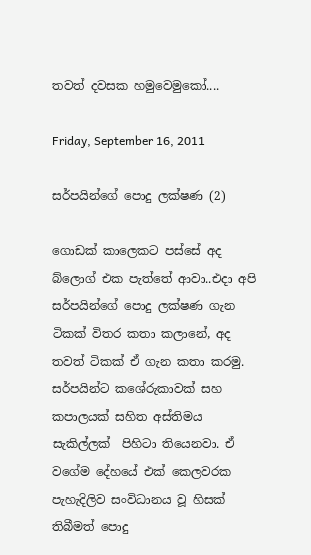තවත් දවසක හමුවෙමුකෝ....

Friday, September 16, 2011

සර්පයින්ගේ පොදු ලක්ෂණ (2)

ගොඩක් කාලෙකට පස්සේ අද බ්ලොග් එක පැත්තේ ආවා..එදා අපි සර්පයින්ගේ පොදු ලක්ෂණ ගැන ටිකක් විතර කතා කලානේ, අද තවත් ටිකක් ඒ ගැන කතා කරමු.
සර්පයින්ට කශේරුකාවක් සහ කපාලයක් සහිත අස්තිමය සැකිල්ලක්  පිහිටා තියෙනවා. ඒ වගේම දේහයේ එක් කෙලවරක පැහැදිලිව සංවිධානය වූ හිසක් තිබීමත් පොදු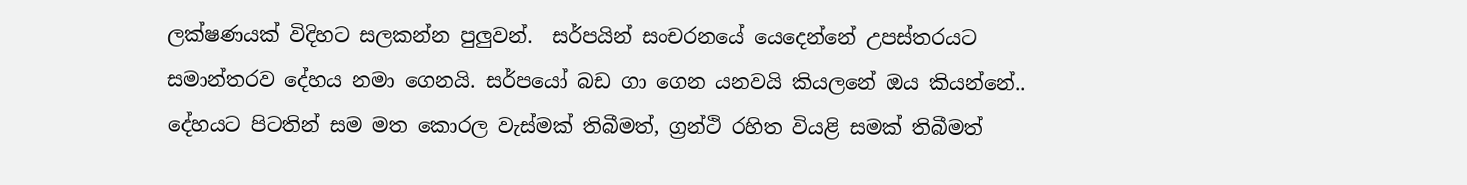ලක්ෂණයක් විදිහට සලකන්න පුලුවන්.  සර්පයින් සංචරනයේ යෙදෙන්නේ උපස්තරයට සමාන්තරව දේහය නමා ගෙනයි. සර්පයෝ බඩ ගා ගෙන යනවයි කියලනේ ඔය කියන්නේ..
දේහයට පිටතින් සම මත කොරල වැස්මක් තිබීමත්, ග්‍රන්ථි රහිත වියළි සමක් තිබීමත්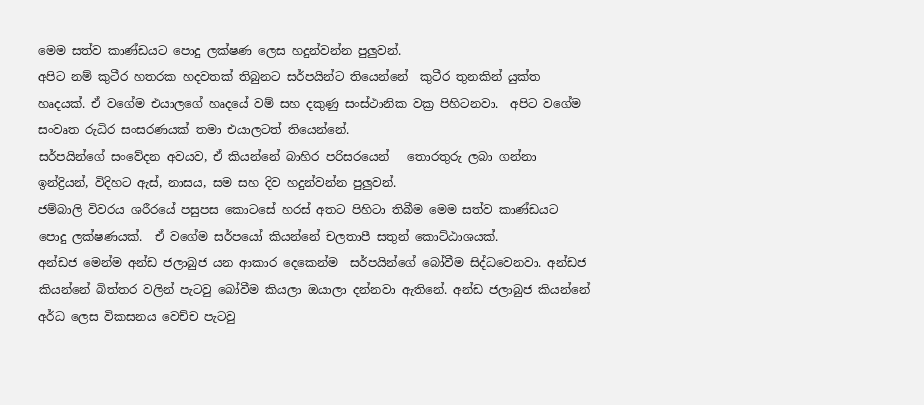මෙම සත්ව කාණ්ඩයට පොදු ලක්ෂණ ලෙස හදුන්වන්න පුලුවන්.
අපිට නම් කුටීර හතරක හදවතක් තිබුනට සර්පයින්ට තියෙන්නේ  කුටීර තුනකින් යුක්ත හෘදයක්. ඒ වගේම එයාලගේ හෘදයේ වම් සහ දකුණු සංස්ථානික වක්‍ර පිහිටනවා.  අපිට වගේම සංවෘත රුධිර සංසරණයක් තමා එයාලටත් තියෙන්නේ.
සර්පයින්ගේ සංවේදන අවයව, ඒ කියන්නේ බාහිර පරිසරයෙන්   තොරතුරු ලබා ගන්නා ඉන්ද්‍රියන්, විදිහට ඇස්, නාසය, සම සහ දිව හදුන්වන්න පුලුවන්.
ජම්බාලි විවරය ශරීරයේ පසුපස කොටසේ හරස් අතට පිහිටා තිබීම මෙම සත්ව කාණ්ඩයට පොදු ලක්ෂණයක්.  ඒ වගේම සර්පයෝ කියන්නේ චලතාපී සතුන් කොට්ඨාශයක්.
අන්ඩජ මෙන්ම අන්ඩ ජලාබුජ යන ආකාර දෙකෙන්ම  සර්පයින්ගේ බෝවීම සිද්ධවෙනවා. අන්ඩජ කියන්නේ බිත්තර වලින් පැටවු බෝවීම කියලා ඔයාලා දන්නවා ඇතිනේ. අන්ඩ ජලාබුජ කියන්නේ අර්ධ ලෙස විකසනය වෙච්ච පැටවු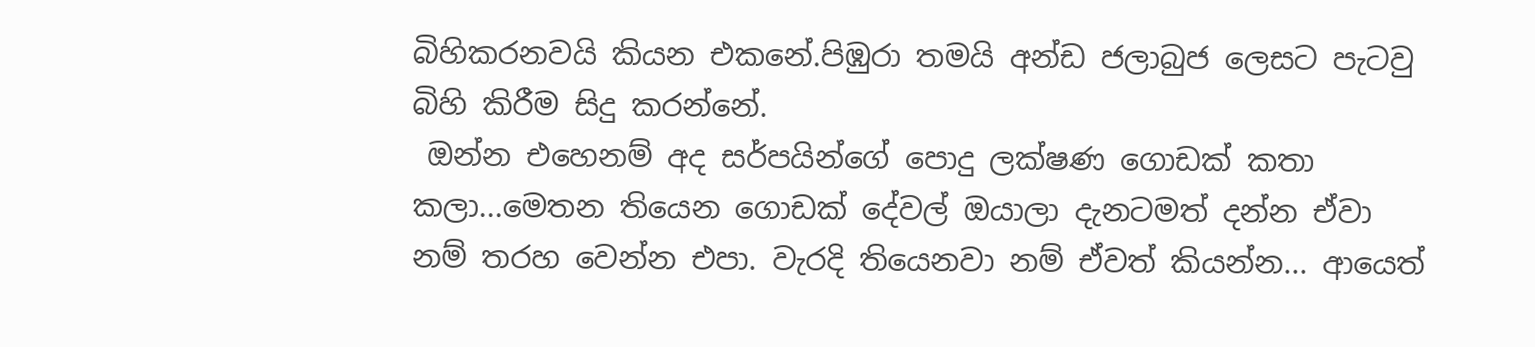බිහිකරනවයි කියන එකනේ.පිඹුරා තමයි අන්ඩ ජලාබුජ ලෙසට පැටවු බිහි කිරීම සිදු කරන්නේ.
 ඔන්න එහෙනම් අද සර්පයින්ගේ පොදු ලක්ෂණ ගොඩක් කතා කලා...මෙතන තියෙන ගොඩක් දේවල් ඔයාලා දැනටමත් දන්න ඒවා නම් තරහ වෙන්න එපා. වැරදි තියෙනවා නම් ඒවත් කියන්න... ආයෙත්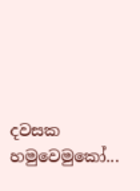දවසක හමුවෙමුකෝ...